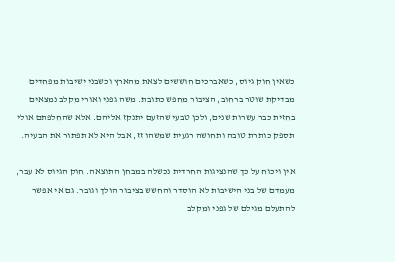כשאין חוק גיוס, כשאברכים חוששים לצאת מהארץ וכשבני ישיבות מפחדים מבדיקת שוטר ברחוב, הציבור מחפש כתובת. משה גפני ואורי מקלב נמצאים בחזית כבר עשרות שנים, ולכן טבעי שהזעם יתנקז אליהם. אלא שהחלפתם אולי תספק כותרת טובה ותחושה רגעית שמשהו זז, אבל היא לא תפתור את הבעיה.

אין ויכוח על כך שהנציגות החרדית נכשלה במבחן התוצאה. חוק הגיוס לא עבר, מעמדם של בני הישיבות לא הוסדר והחשש בציבור הולך וגובר. גם אי אפשר להתעלם מגילם של גפני ומקלב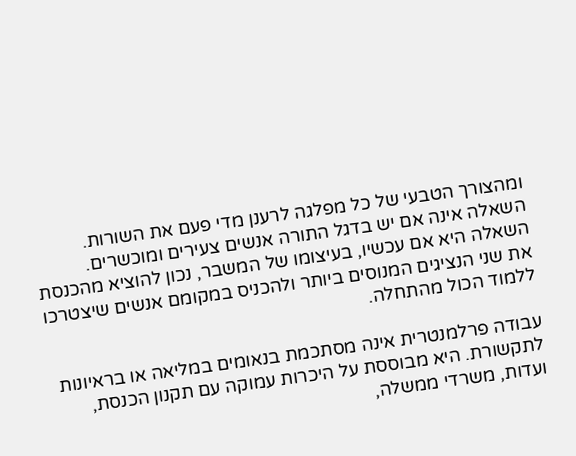ומהצורך הטבעי של כל מפלגה לרענן מדי פעם את השורות. השאלה אינה אם יש בדגל התורה אנשים צעירים ומוכשרים. השאלה היא אם עכשיו, בעיצומו של המשבר, נכון להוציא מהכנסת את שני הנציגים המנוסים ביותר ולהכניס במקומם אנשים שיצטרכו ללמוד הכול מהתחלה.

עבודה פרלמנטרית אינה מסתכמת בנאומים במליאה או בראיונות לתקשורת. היא מבוססת על היכרות עמוקה עם תקנון הכנסת, ועדות, משרדי ממשלה,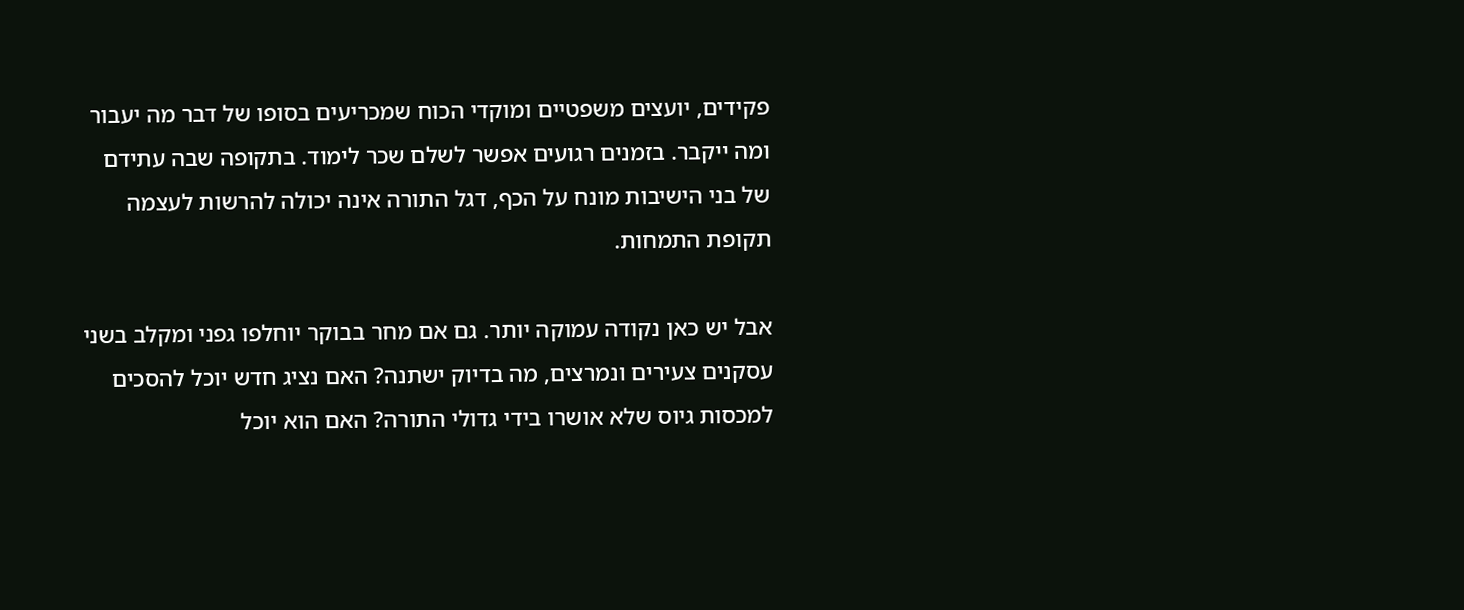פקידים, יועצים משפטיים ומוקדי הכוח שמכריעים בסופו של דבר מה יעבור ומה ייקבר. בזמנים רגועים אפשר לשלם שכר לימוד. בתקופה שבה עתידם של בני הישיבות מונח על הכף, דגל התורה אינה יכולה להרשות לעצמה תקופת התמחות.

אבל יש כאן נקודה עמוקה יותר. גם אם מחר בבוקר יוחלפו גפני ומקלב בשני עסקנים צעירים ונמרצים, מה בדיוק ישתנה? האם נציג חדש יוכל להסכים למכסות גיוס שלא אושרו בידי גדולי התורה? האם הוא יוכל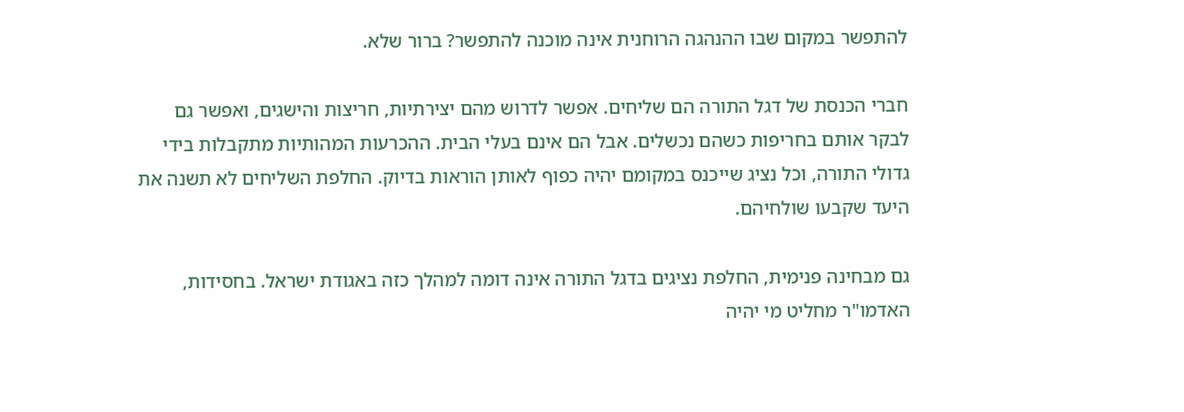להתפשר במקום שבו ההנהגה הרוחנית אינה מוכנה להתפשר? ברור שלא.

חברי הכנסת של דגל התורה הם שליחים. אפשר לדרוש מהם יצירתיות, חריצות והישגים, ואפשר גם לבקר אותם בחריפות כשהם נכשלים. אבל הם אינם בעלי הבית. ההכרעות המהותיות מתקבלות בידי גדולי התורה, וכל נציג שייכנס במקומם יהיה כפוף לאותן הוראות בדיוק. החלפת השליחים לא תשנה את היעד שקבעו שולחיהם.

גם מבחינה פנימית, החלפת נציגים בדגל התורה אינה דומה למהלך כזה באגודת ישראל. בחסידות, האדמו"ר מחליט מי יהיה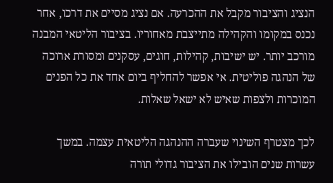הנציג והציבור מקבל את ההכרעה. אם נציג מסיים את דרכו, אחר נכנס במקומו והקהילה מתייצבת מאחוריו. בציבור הליטאי המבנה מורכב יותר. יש ישיבות, קהילות, חוגים, עסקנים ומסורת ארוכה של הנהגה פוליטית. אי אפשר להחליף ביום אחד את כל הפנים המוכרות ולצפות שאיש לא ישאל שאלות.

לכך מצטרף השינוי שעברה ההנהגה הליטאית עצמה. במשך עשרות שנים הובילו את הציבור גדולי תורה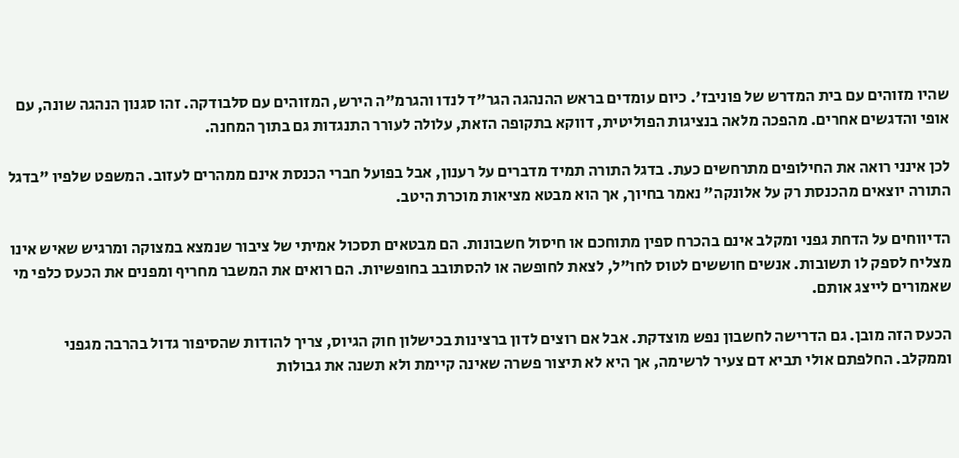שהיו מזוהים עם בית המדרש של פוניבז'. כיום עומדים בראש ההנהגה הגר"ד לנדו והגרמ"ה הירש, המזוהים עם סלבודקה. זהו סגנון הנהגה שונה, עם אופי והדגשים אחרים. מהפכה מלאה בנציגות הפוליטית, דווקא בתקופה הזאת, עלולה לעורר התנגדות גם בתוך המחנה.

לכן אינני רואה את החילופים מתרחשים כעת. בדגל התורה תמיד מדברים על רענון, אבל בפועל חברי הכנסת אינם ממהרים לעזוב. המשפט שלפיו "בדגל התורה יוצאים מהכנסת רק על אלונקה" נאמר בחיוך, אך הוא מבטא מציאות מוכרת היטב.

הדיווחים על הדחת גפני ומקלב אינם בהכרח ספין מתוחכם או חיסול חשבונות. הם מבטאים תסכול אמיתי של ציבור שנמצא במצוקה ומרגיש שאיש אינו מצליח לספק לו תשובות. אנשים חוששים לטוס לחו"ל, לצאת לחופשה או להסתובב בחופשיות. הם רואים את המשבר מחריף ומפנים את הכעס כלפי מי שאמורים לייצג אותם.

הכעס הזה מובן. גם הדרישה לחשבון נפש מוצדקת. אבל אם רוצים לדון ברצינות בכישלון חוק הגיוס, צריך להודות שהסיפור גדול בהרבה מגפני וממקלב. החלפתם אולי תביא דם צעיר לרשימה, אך היא לא תיצור פשרה שאינה קיימת ולא תשנה את גבולות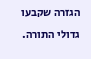הגזרה שקבעו גדולי התורה.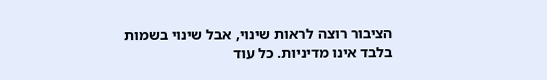הציבור רוצה לראות שינוי, אבל שינוי בשמות בלבד אינו מדיניות. כל עוד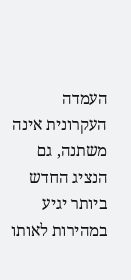העמדה העקרונית אינה משתנה, גם הנציג החדש ביותר יגיע במהירות לאותו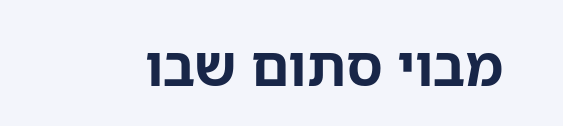מבוי סתום שבו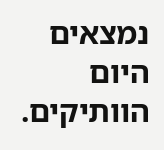נמצאים היום הוותיקים.